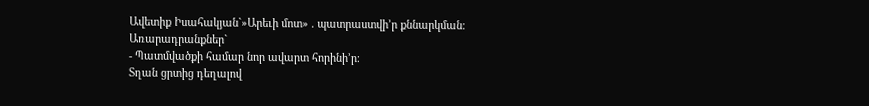Ավետիք Իսահակյան`»Արեւի մոտ» . պատրաստվի’ր քննարկման։
Առարադրանքներ`
- Պատմվածքի համար նոր ավարտ հորինի’ր։
Տղան ցրտից դեղալով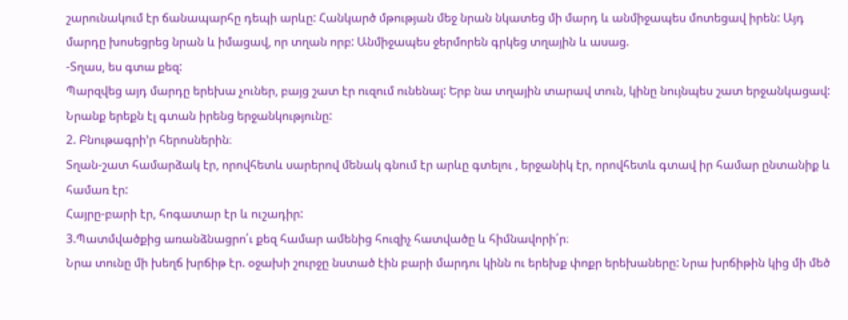շարունակում էր ճանապարհը դեպի արևը: Հանկարծ մթության մեջ նրան նկատեց մի մարդ և անմիջապես մոտեցավ իրեն: Այդ մարդը խոսեցրեց նրան և իմացավ, որ տղան որբ: Անմիջապես ջերմորեն գրկեց տղային և ասաց.
-Տղաս, ես գտա քեզ:
Պարզվեց այդ մարդը երեխա չուներ, բայց շատ էր ուզում ունենալ: Երբ նա տղային տարավ տուն, կինը նույնպես շատ երջանկացավ: Նրանք երեքն էլ գտան իրենց երջանկությունը:
2. Բնութագրի’ր հերոսներին։
Տղան-շատ համարձակ էր, որովհետև սարերով մենակ գնում էր արևը գտելու , երջանիկ էր, որովհետև գտավ իր համար ընտանիք և համառ էր:
Հայրը-բարի էր, հոգատար էր և ուշադիր:
3.Պատմվածքից առանձնացրո՛ւ քեզ համար ամենից հուզիչ հատվածը և հիմնավորի՛ր։
Նրա տունը մի խեղճ խրճիթ էր. օջախի շուրջը նստած էին բարի մարդու կինն ու երեխք փոքր երեխաները: Նրա խրճիթին կից մի մեծ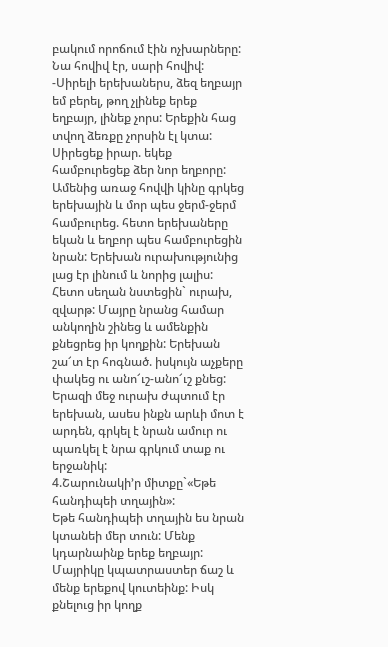բակում որոճում էին ոչխարները: Նա հովիվ էր, սարի հովիվ:
-Սիրելի երեխաներս, ձեզ եղբայր եմ բերել, թող չլինեք երեք եղբայր, լինեք չորս: Երեքին հաց տվող ձեռքը չորսին էլ կտա: Սիրեցեք իրար. եկեք համբուրեցեք ձեր նոր եղբորը:
Ամենից առաջ հովվի կինը գրկեց երեխային և մոր պես ջերմ-ջերմ համբուրեց. հետո երեխաները եկան և եղբոր պես համբուրեցին նրան: Երեխան ուրախությունից լաց էր լինում և նորից լալիս: Հետո սեղան նստեցին` ուրախ, զվարթ: Մայրը նրանց համար անկողին շինեց և ամենքին քնեցրեց իր կողքին: Երեխան շա՜տ էր հոգնած. իսկույն աչքերը փակեց ու անո՜ւշ-անո՜ւշ քնեց:
Երազի մեջ ուրախ ժպտում էր երեխան, ասես ինքն արևի մոտ է արդեն, գրկել է նրան ամուր ու պառկել է նրա գրկում տաք ու երջանիկ:
4.Շարունակի’ր միտքը`«Եթե հանդիպեի տղային»:
Եթե հանդիպեի տղային ես նրան կտանեի մեր տուն: Մենք կդարնաինք երեք եղբայր: Մայրիկը կպատրաստեր ճաշ և մենք երեքով կուտեինք: Իսկ քնելուց իր կողք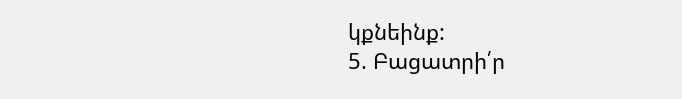կքնեինք:
5. Բացատրի՛ր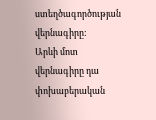ստեղծագործության վերնագիրը:
Արևի մոտ վերնագիրը դա փոխաբերական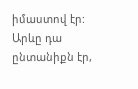իմաստով էր: Արևը դա ընտանիքն էր,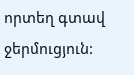որտեղ գտավ ջերմուցյուն: